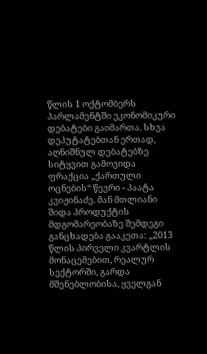წლის 1 ოქტომბერს პარლამენტში ეკონომიკური დებატები გაიმართა. სხვა დეპუტატებთან ერთად, აღნიშნულ დებატებზე სიტყვით გამოვიდა ფრაქცია „ქართული ოცნების“ წევრი - პაატა კვიჟინაძე. მან მთლიანი შიდა პროდუქტის მდგომარეობაზე შემდეგი განცხადება გააკეთა: „2013 წლის პირველი კვარტლის მონაცემებით, რეალურ სექტორში, გარდა მშენებლობისა, ყველგან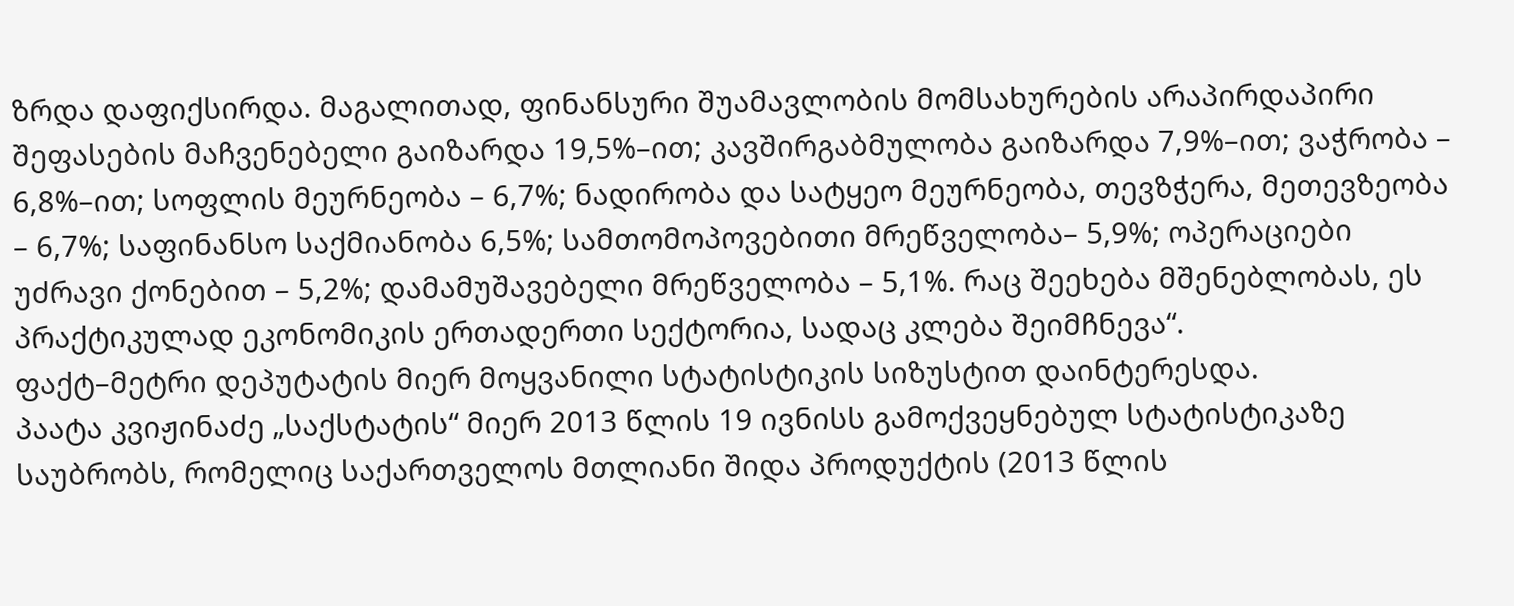ზრდა დაფიქსირდა. მაგალითად, ფინანსური შუამავლობის მომსახურების არაპირდაპირი შეფასების მაჩვენებელი გაიზარდა 19,5%–ით; კავშირგაბმულობა გაიზარდა 7,9%–ით; ვაჭრობა – 6,8%–ით; სოფლის მეურნეობა – 6,7%; ნადირობა და სატყეო მეურნეობა, თევზჭერა, მეთევზეობა – 6,7%; საფინანსო საქმიანობა 6,5%; სამთომოპოვებითი მრეწველობა– 5,9%; ოპერაციები უძრავი ქონებით – 5,2%; დამამუშავებელი მრეწველობა – 5,1%. რაც შეეხება მშენებლობას, ეს პრაქტიკულად ეკონომიკის ერთადერთი სექტორია, სადაც კლება შეიმჩნევა“.
ფაქტ–მეტრი დეპუტატის მიერ მოყვანილი სტატისტიკის სიზუსტით დაინტერესდა.
პაატა კვიჟინაძე „საქსტატის“ მიერ 2013 წლის 19 ივნისს გამოქვეყნებულ სტატისტიკაზე საუბრობს, რომელიც საქართველოს მთლიანი შიდა პროდუქტის (2013 წლის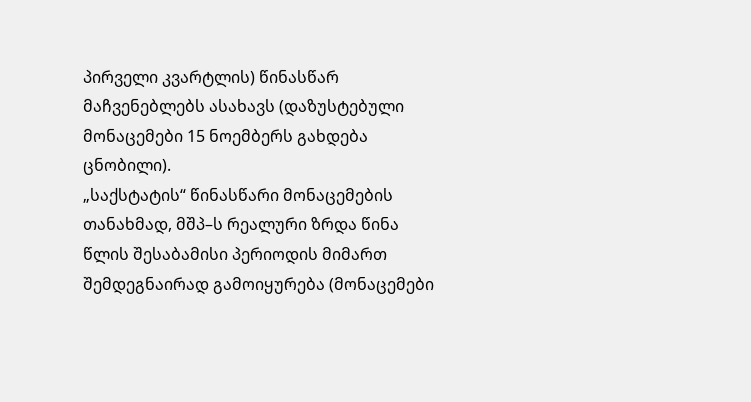პირველი კვარტლის) წინასწარ მაჩვენებლებს ასახავს (დაზუსტებული მონაცემები 15 ნოემბერს გახდება ცნობილი).
„საქსტატის“ წინასწარი მონაცემების თანახმად, მშპ–ს რეალური ზრდა წინა წლის შესაბამისი პერიოდის მიმართ შემდეგნაირად გამოიყურება (მონაცემები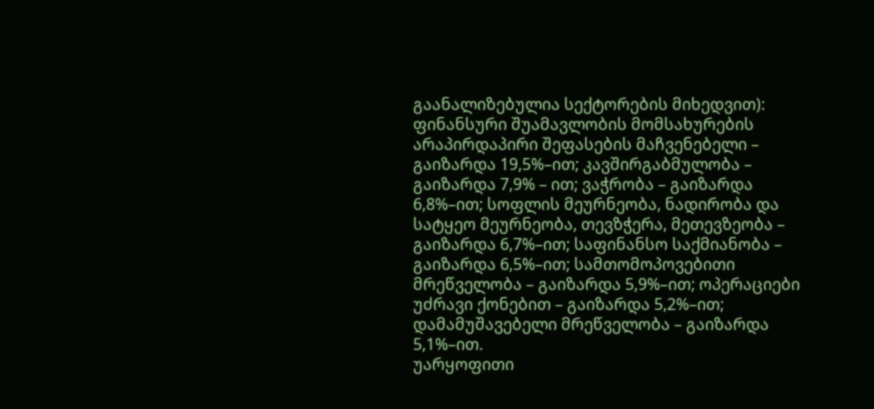გაანალიზებულია სექტორების მიხედვით): ფინანსური შუამავლობის მომსახურების არაპირდაპირი შეფასების მაჩვენებელი – გაიზარდა 19,5%–ით; კავშირგაბმულობა – გაიზარდა 7,9% – ით; ვაჭრობა – გაიზარდა 6,8%–ით; სოფლის მეურნეობა, ნადირობა და სატყეო მეურნეობა, თევზჭერა, მეთევზეობა – გაიზარდა 6,7%–ით; საფინანსო საქმიანობა – გაიზარდა 6,5%–ით; სამთომოპოვებითი მრეწველობა – გაიზარდა 5,9%–ით; ოპერაციები უძრავი ქონებით – გაიზარდა 5,2%–ით; დამამუშავებელი მრეწველობა – გაიზარდა 5,1%–ით.
უარყოფითი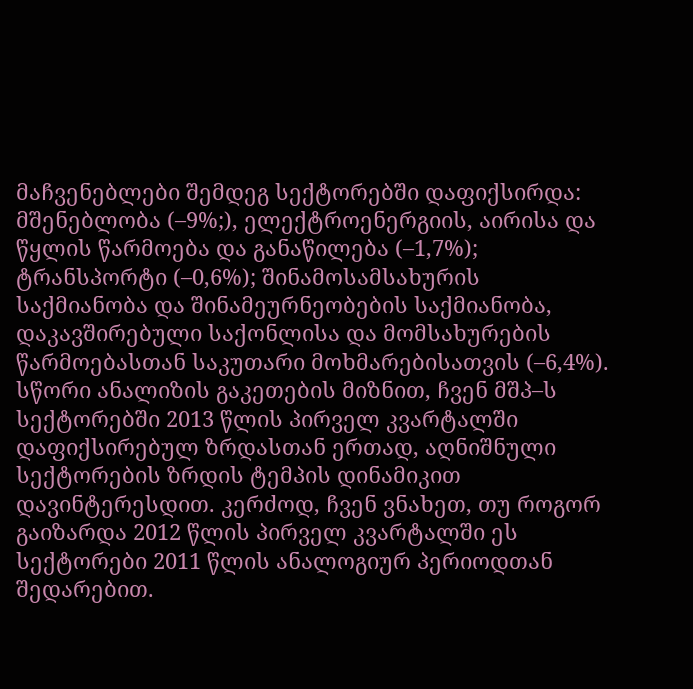მაჩვენებლები შემდეგ სექტორებში დაფიქსირდა: მშენებლობა (–9%;), ელექტროენერგიის, აირისა და წყლის წარმოება და განაწილება (–1,7%); ტრანსპორტი (–0,6%); შინამოსამსახურის საქმიანობა და შინამეურნეობების საქმიანობა, დაკავშირებული საქონლისა და მომსახურების წარმოებასთან საკუთარი მოხმარებისათვის (–6,4%).
სწორი ანალიზის გაკეთების მიზნით, ჩვენ მშპ–ს სექტორებში 2013 წლის პირველ კვარტალში დაფიქსირებულ ზრდასთან ერთად, აღნიშნული სექტორების ზრდის ტემპის დინამიკით დავინტერესდით. კერძოდ, ჩვენ ვნახეთ, თუ როგორ გაიზარდა 2012 წლის პირველ კვარტალში ეს სექტორები 2011 წლის ანალოგიურ პერიოდთან შედარებით.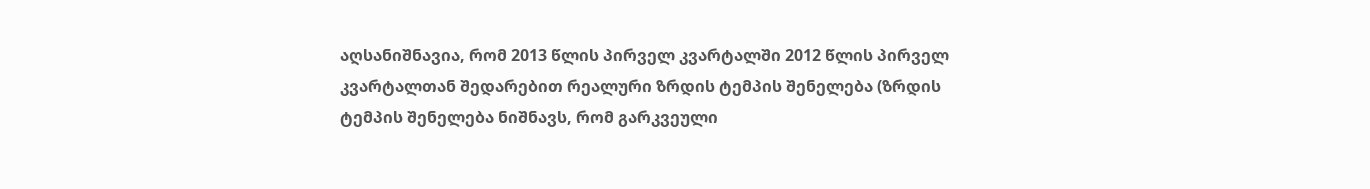აღსანიშნავია, რომ 2013 წლის პირველ კვარტალში 2012 წლის პირველ კვარტალთან შედარებით რეალური ზრდის ტემპის შენელება (ზრდის ტემპის შენელება ნიშნავს, რომ გარკვეული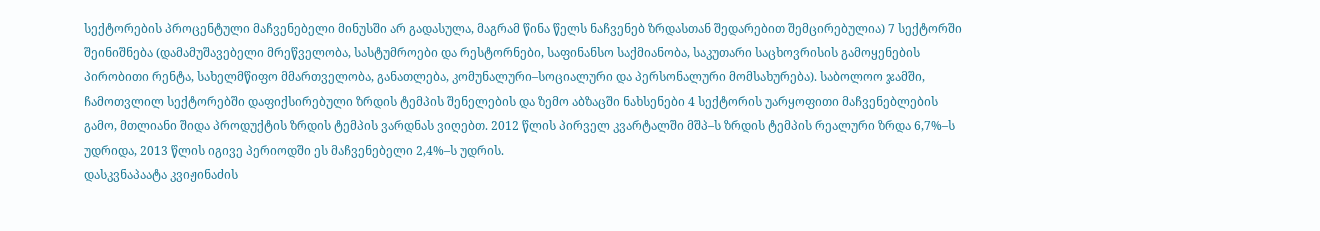სექტორების პროცენტული მაჩვენებელი მინუსში არ გადასულა, მაგრამ წინა წელს ნაჩვენებ ზრდასთან შედარებით შემცირებულია) 7 სექტორში შეინიშნება (დამამუშავებელი მრეწველობა, სასტუმროები და რესტორნები, საფინანსო საქმიანობა, საკუთარი საცხოვრისის გამოყენების პირობითი რენტა, სახელმწიფო მმართველობა, განათლება, კომუნალური–სოციალური და პერსონალური მომსახურება). საბოლოო ჯამში, ჩამოთვლილ სექტორებში დაფიქსირებული ზრდის ტემპის შენელების და ზემო აბზაცში ნახსენები 4 სექტორის უარყოფითი მაჩვენებლების გამო, მთლიანი შიდა პროდუქტის ზრდის ტემპის ვარდნას ვიღებთ. 2012 წლის პირველ კვარტალში მშპ–ს ზრდის ტემპის რეალური ზრდა 6,7%–ს უდრიდა, 2013 წლის იგივე პერიოდში ეს მაჩვენებელი 2,4%–ს უდრის.
დასკვნაპაატა კვიჟინაძის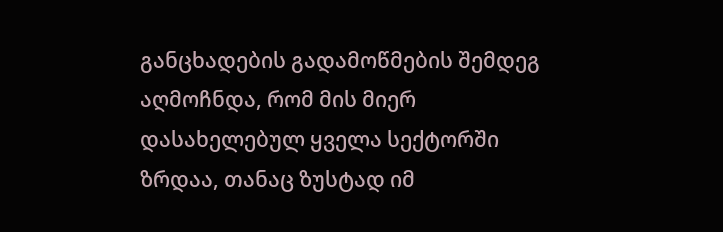განცხადების გადამოწმების შემდეგ აღმოჩნდა, რომ მის მიერ დასახელებულ ყველა სექტორში ზრდაა, თანაც ზუსტად იმ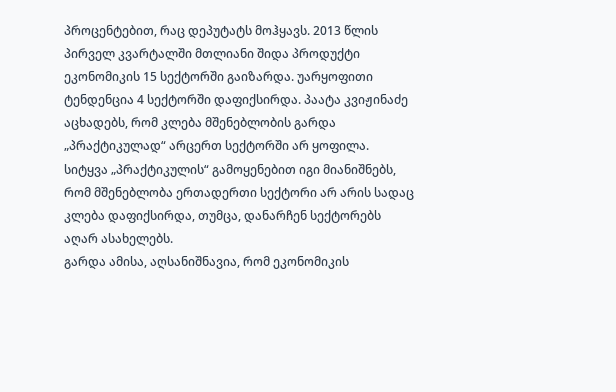პროცენტებით, რაც დეპუტატს მოჰყავს. 2013 წლის პირველ კვარტალში მთლიანი შიდა პროდუქტი ეკონომიკის 15 სექტორში გაიზარდა. უარყოფითი ტენდენცია 4 სექტორში დაფიქსირდა. პაატა კვიჟინაძე აცხადებს, რომ კლება მშენებლობის გარდა „პრაქტიკულად“ არცერთ სექტორში არ ყოფილა. სიტყვა „პრაქტიკულის“ გამოყენებით იგი მიანიშნებს, რომ მშენებლობა ერთადერთი სექტორი არ არის სადაც კლება დაფიქსირდა, თუმცა, დანარჩენ სექტორებს აღარ ასახელებს.
გარდა ამისა, აღსანიშნავია, რომ ეკონომიკის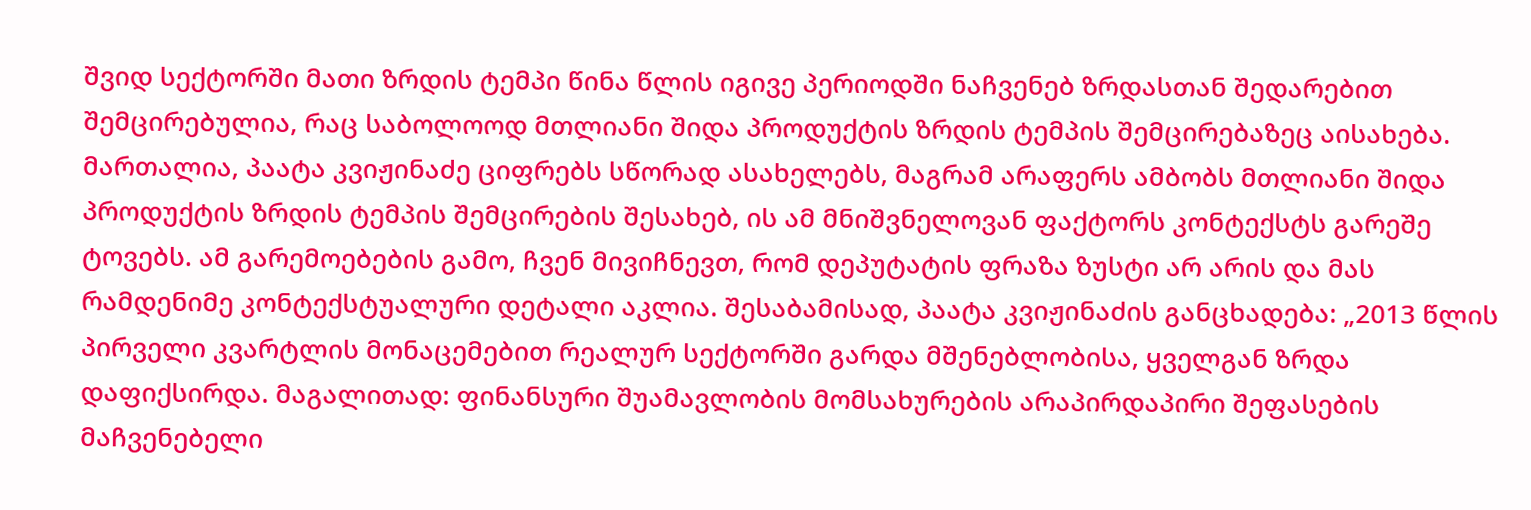შვიდ სექტორში მათი ზრდის ტემპი წინა წლის იგივე პერიოდში ნაჩვენებ ზრდასთან შედარებით შემცირებულია, რაც საბოლოოდ მთლიანი შიდა პროდუქტის ზრდის ტემპის შემცირებაზეც აისახება. მართალია, პაატა კვიჟინაძე ციფრებს სწორად ასახელებს, მაგრამ არაფერს ამბობს მთლიანი შიდა პროდუქტის ზრდის ტემპის შემცირების შესახებ, ის ამ მნიშვნელოვან ფაქტორს კონტექსტს გარეშე ტოვებს. ამ გარემოებების გამო, ჩვენ მივიჩნევთ, რომ დეპუტატის ფრაზა ზუსტი არ არის და მას რამდენიმე კონტექსტუალური დეტალი აკლია. შესაბამისად, პაატა კვიჟინაძის განცხადება: „2013 წლის პირველი კვარტლის მონაცემებით რეალურ სექტორში გარდა მშენებლობისა, ყველგან ზრდა დაფიქსირდა. მაგალითად: ფინანსური შუამავლობის მომსახურების არაპირდაპირი შეფასების მაჩვენებელი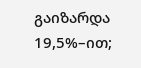გაიზარდა 19,5%–ით;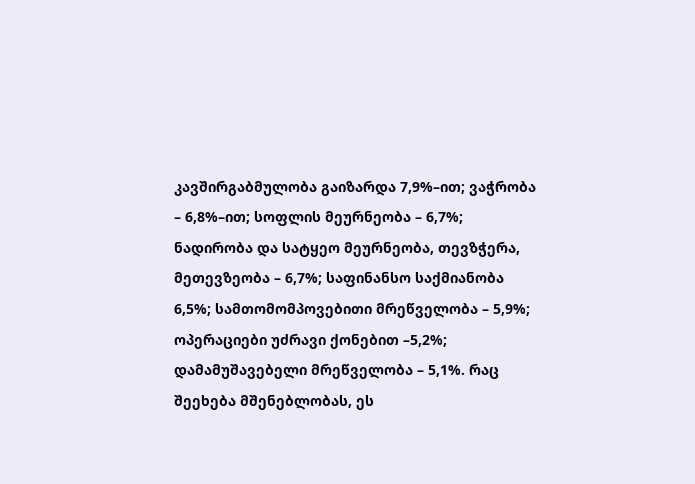კავშირგაბმულობა გაიზარდა 7,9%–ით; ვაჭრობა – 6,8%–ით; სოფლის მეურნეობა – 6,7%; ნადირობა და სატყეო მეურნეობა, თევზჭერა, მეთევზეობა – 6,7%; საფინანსო საქმიანობა 6,5%; სამთომომპოვებითი მრეწველობა – 5,9%; ოპერაციები უძრავი ქონებით –5,2%; დამამუშავებელი მრეწველობა – 5,1%. რაც შეეხება მშენებლობას, ეს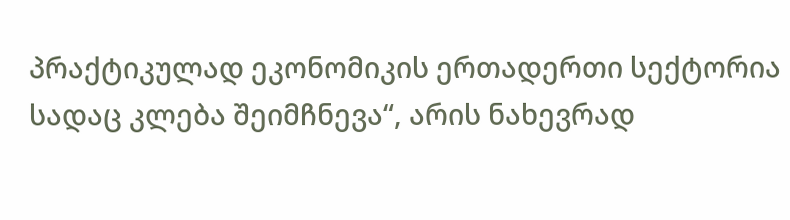პრაქტიკულად ეკონომიკის ერთადერთი სექტორია სადაც კლება შეიმჩნევა“, არის ნახევრად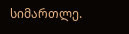სიმართლე.